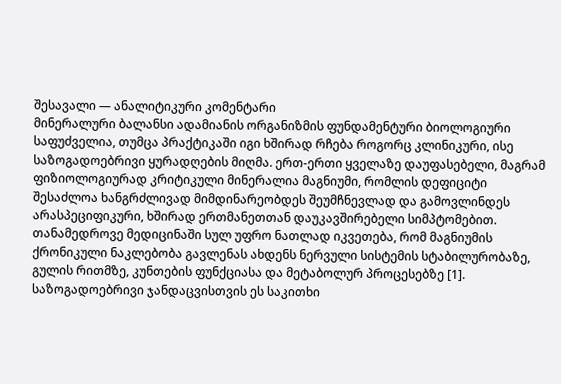შესავალი — ანალიტიკური კომენტარი
მინერალური ბალანსი ადამიანის ორგანიზმის ფუნდამენტური ბიოლოგიური საფუძველია, თუმცა პრაქტიკაში იგი ხშირად რჩება როგორც კლინიკური, ისე საზოგადოებრივი ყურადღების მიღმა. ერთ-ერთი ყველაზე დაუფასებელი, მაგრამ ფიზიოლოგიურად კრიტიკული მინერალია მაგნიუმი, რომლის დეფიციტი შესაძლოა ხანგრძლივად მიმდინარეობდეს შეუმჩნევლად და გამოვლინდეს არასპეციფიკური, ხშირად ერთმანეთთან დაუკავშირებელი სიმპტომებით. თანამედროვე მედიცინაში სულ უფრო ნათლად იკვეთება, რომ მაგნიუმის ქრონიკული ნაკლებობა გავლენას ახდენს ნერვული სისტემის სტაბილურობაზე, გულის რითმზე, კუნთების ფუნქციასა და მეტაბოლურ პროცესებზე [1].
საზოგადოებრივი ჯანდაცვისთვის ეს საკითხი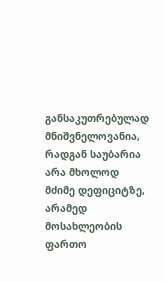განსაკუთრებულად მნიშვნელოვანია, რადგან საუბარია არა მხოლოდ მძიმე დეფიციტზე, არამედ მოსახლეობის ფართო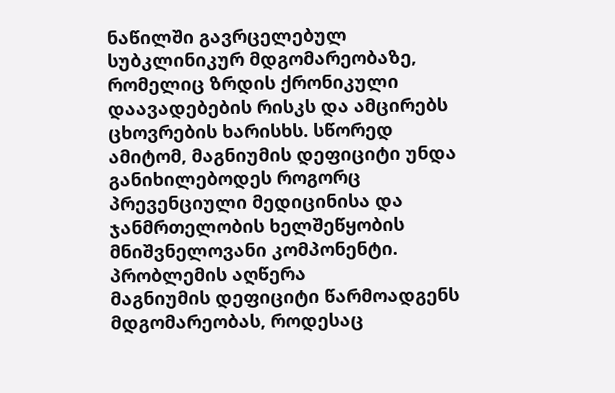ნაწილში გავრცელებულ სუბკლინიკურ მდგომარეობაზე, რომელიც ზრდის ქრონიკული დაავადებების რისკს და ამცირებს ცხოვრების ხარისხს. სწორედ ამიტომ, მაგნიუმის დეფიციტი უნდა განიხილებოდეს როგორც პრევენციული მედიცინისა და ჯანმრთელობის ხელშეწყობის მნიშვნელოვანი კომპონენტი.
პრობლემის აღწერა
მაგნიუმის დეფიციტი წარმოადგენს მდგომარეობას, როდესაც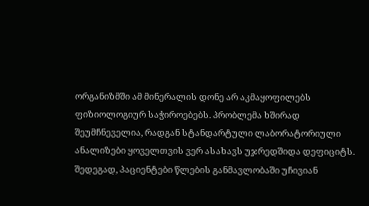ორგანიზმში ამ მინერალის დონე არ აკმაყოფილებს ფიზიოლოგიურ საჭიროებებს. პრობლემა ხშირად შეუმჩნეველია, რადგან სტანდარტული ლაბორატორიული ანალიზები ყოველთვის ვერ ასახავს უჯრედშიდა დეფიციტს. შედეგად, პაციენტები წლების განმავლობაში უჩივიან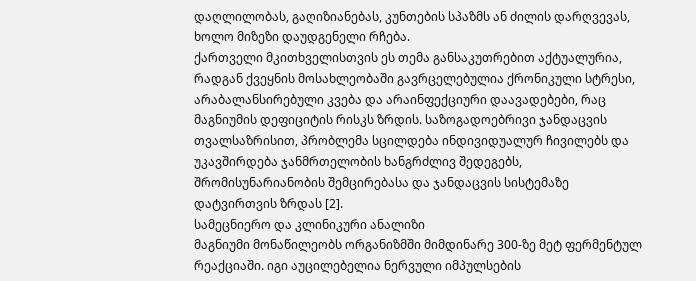დაღლილობას, გაღიზიანებას, კუნთების სპაზმს ან ძილის დარღვევას, ხოლო მიზეზი დაუდგენელი რჩება.
ქართველი მკითხველისთვის ეს თემა განსაკუთრებით აქტუალურია, რადგან ქვეყნის მოსახლეობაში გავრცელებულია ქრონიკული სტრესი, არაბალანსირებული კვება და არაინფექციური დაავადებები, რაც მაგნიუმის დეფიციტის რისკს ზრდის. საზოგადოებრივი ჯანდაცვის თვალსაზრისით, პრობლემა სცილდება ინდივიდუალურ ჩივილებს და უკავშირდება ჯანმრთელობის ხანგრძლივ შედეგებს, შრომისუნარიანობის შემცირებასა და ჯანდაცვის სისტემაზე დატვირთვის ზრდას [2].
სამეცნიერო და კლინიკური ანალიზი
მაგნიუმი მონაწილეობს ორგანიზმში მიმდინარე 300-ზე მეტ ფერმენტულ რეაქციაში. იგი აუცილებელია ნერვული იმპულსების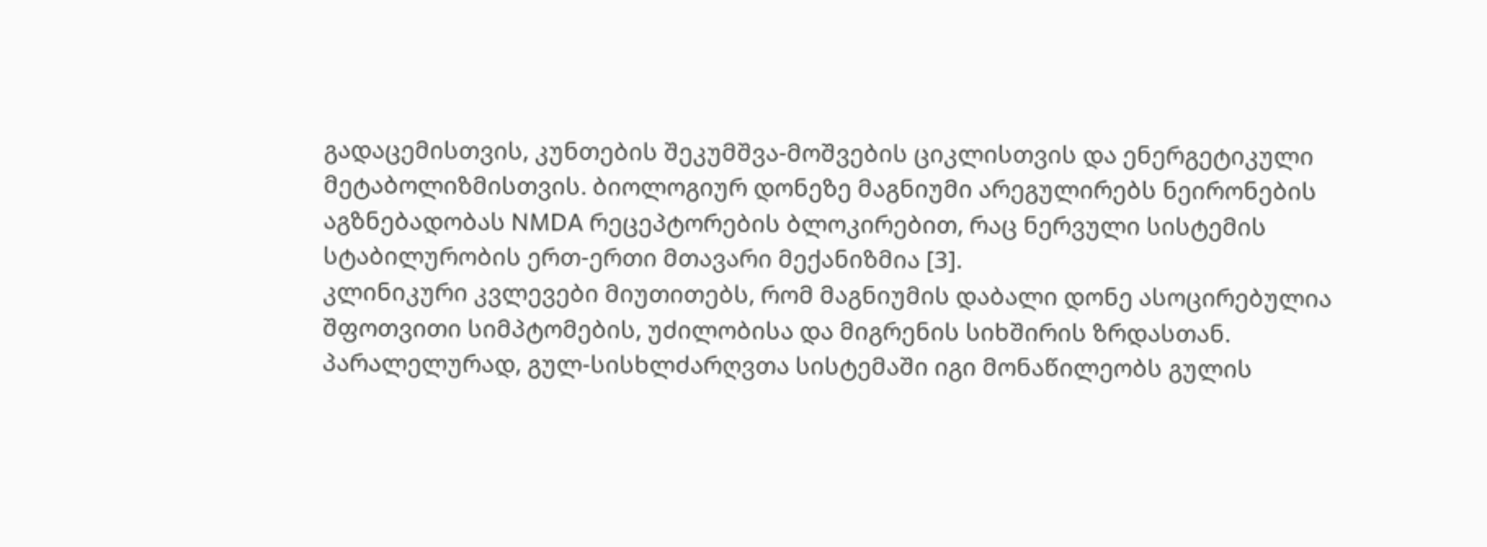გადაცემისთვის, კუნთების შეკუმშვა-მოშვების ციკლისთვის და ენერგეტიკული მეტაბოლიზმისთვის. ბიოლოგიურ დონეზე მაგნიუმი არეგულირებს ნეირონების აგზნებადობას NMDA რეცეპტორების ბლოკირებით, რაც ნერვული სისტემის სტაბილურობის ერთ-ერთი მთავარი მექანიზმია [3].
კლინიკური კვლევები მიუთითებს, რომ მაგნიუმის დაბალი დონე ასოცირებულია შფოთვითი სიმპტომების, უძილობისა და მიგრენის სიხშირის ზრდასთან. პარალელურად, გულ-სისხლძარღვთა სისტემაში იგი მონაწილეობს გულის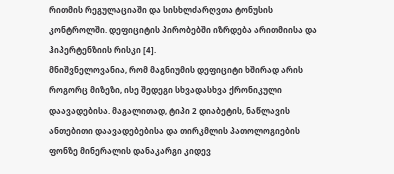რითმის რეგულაციაში და სისხლძარღვთა ტონუსის კონტროლში. დეფიციტის პირობებში იზრდება არითმიისა და ჰიპერტენზიის რისკი [4].
მნიშვნელოვანია, რომ მაგნიუმის დეფიციტი ხშირად არის როგორც მიზეზი, ისე შედეგი სხვადასხვა ქრონიკული დაავადებისა. მაგალითად, ტიპი 2 დიაბეტის, ნაწლავის ანთებითი დაავადებებისა და თირკმლის პათოლოგიების ფონზე მინერალის დანაკარგი კიდევ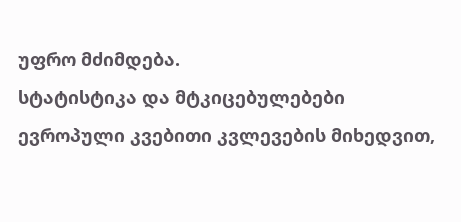უფრო მძიმდება.
სტატისტიკა და მტკიცებულებები
ევროპული კვებითი კვლევების მიხედვით,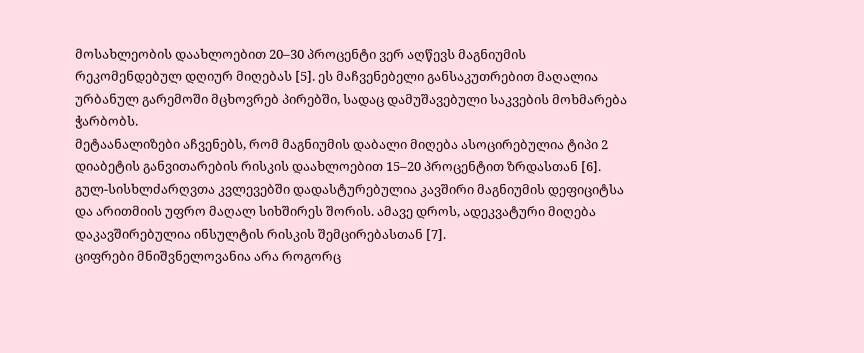მოსახლეობის დაახლოებით 20–30 პროცენტი ვერ აღწევს მაგნიუმის რეკომენდებულ დღიურ მიღებას [5]. ეს მაჩვენებელი განსაკუთრებით მაღალია ურბანულ გარემოში მცხოვრებ პირებში, სადაც დამუშავებული საკვების მოხმარება ჭარბობს.
მეტაანალიზები აჩვენებს, რომ მაგნიუმის დაბალი მიღება ასოცირებულია ტიპი 2 დიაბეტის განვითარების რისკის დაახლოებით 15–20 პროცენტით ზრდასთან [6]. გულ-სისხლძარღვთა კვლევებში დადასტურებულია კავშირი მაგნიუმის დეფიციტსა და არითმიის უფრო მაღალ სიხშირეს შორის. ამავე დროს, ადეკვატური მიღება დაკავშირებულია ინსულტის რისკის შემცირებასთან [7].
ციფრები მნიშვნელოვანია არა როგორც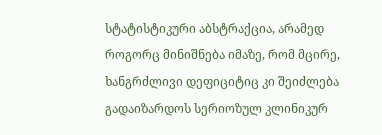სტატისტიკური აბსტრაქცია, არამედ როგორც მინიშნება იმაზე, რომ მცირე, ხანგრძლივი დეფიციტიც კი შეიძლება გადაიზარდოს სერიოზულ კლინიკურ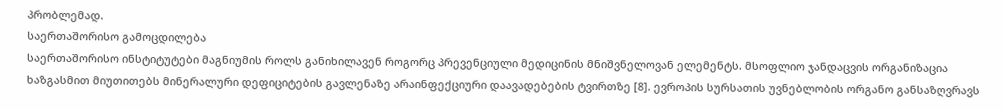პრობლემად.
საერთაშორისო გამოცდილება
საერთაშორისო ინსტიტუტები მაგნიუმის როლს განიხილავენ როგორც პრევენციული მედიცინის მნიშვნელოვან ელემენტს. მსოფლიო ჯანდაცვის ორგანიზაცია ხაზგასმით მიუთითებს მინერალური დეფიციტების გავლენაზე არაინფექციური დაავადებების ტვირთზე [8]. ევროპის სურსათის უვნებლობის ორგანო განსაზღვრავს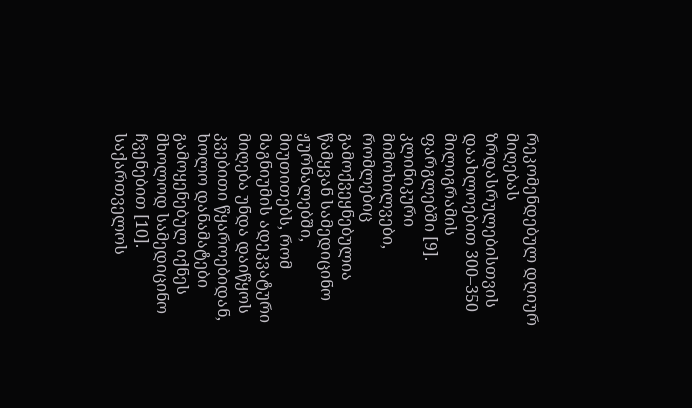რეკომენდებულ დღიურ მიღებას ზრდასრულებისთვის დაახლოებით 300–350 მილიგრამის ფარგლებში [9].
კლინიკური მიმოხილვები, რომლებიც გამოქვეყნებულია წამყვან სამედიცინო ჟურნალებში, მიუთითებს, რომ მაგნიუმის ადეკვატური მიღება უნდა დაიწყოს კვებითი წყაროებიდან, ხოლო დანამატები გამოყენებულ იქნეს მხოლოდ სამედიცინო ჩვენებით [10].
საქართველოს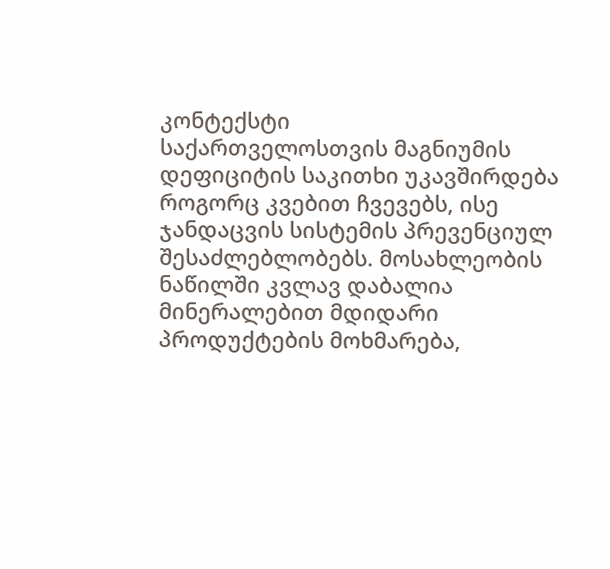კონტექსტი
საქართველოსთვის მაგნიუმის დეფიციტის საკითხი უკავშირდება როგორც კვებით ჩვევებს, ისე ჯანდაცვის სისტემის პრევენციულ შესაძლებლობებს. მოსახლეობის ნაწილში კვლავ დაბალია მინერალებით მდიდარი პროდუქტების მოხმარება,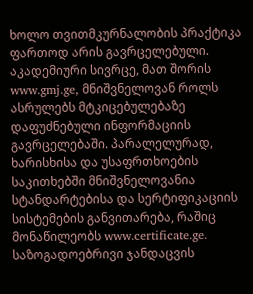ხოლო თვითმკურნალობის პრაქტიკა ფართოდ არის გავრცელებული.
აკადემიური სივრცე, მათ შორის www.gmj.ge, მნიშვნელოვან როლს ასრულებს მტკიცებულებაზე დაფუძნებული ინფორმაციის გავრცელებაში. პარალელურად, ხარისხისა და უსაფრთხოების საკითხებში მნიშვნელოვანია სტანდარტებისა და სერტიფიკაციის სისტემების განვითარება, რაშიც მონაწილეობს www.certificate.ge. საზოგადოებრივი ჯანდაცვის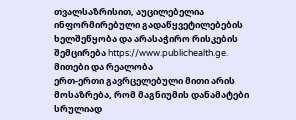თვალსაზრისით, აუცილებელია ინფორმირებული გადაწყვეტილებების ხელშეწყობა და არასაჭირო რისკების შემცირება https://www.publichealth.ge.
მითები და რეალობა
ერთ-ერთი გავრცელებული მითი არის მოსაზრება, რომ მაგნიუმის დანამატები სრულიად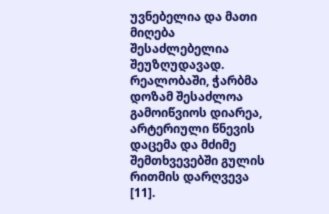უვნებელია და მათი მიღება შესაძლებელია შეუზღუდავად. რეალობაში, ჭარბმა დოზამ შესაძლოა გამოიწვიოს დიარეა, არტერიული წნევის დაცემა და მძიმე შემთხვევებში გულის რითმის დარღვევა [11].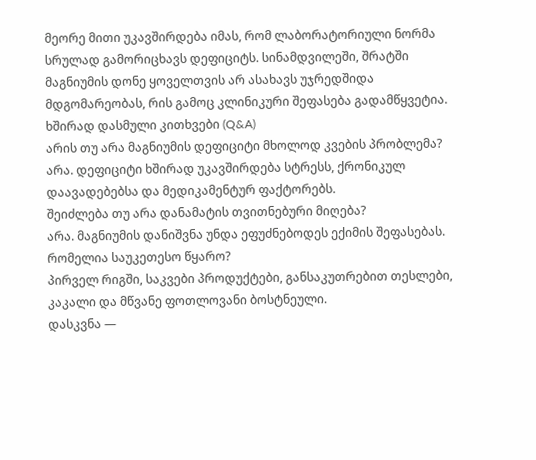მეორე მითი უკავშირდება იმას, რომ ლაბორატორიული ნორმა სრულად გამორიცხავს დეფიციტს. სინამდვილეში, შრატში მაგნიუმის დონე ყოველთვის არ ასახავს უჯრედშიდა მდგომარეობას, რის გამოც კლინიკური შეფასება გადამწყვეტია.
ხშირად დასმული კითხვები (Q&A)
არის თუ არა მაგნიუმის დეფიციტი მხოლოდ კვების პრობლემა?
არა. დეფიციტი ხშირად უკავშირდება სტრესს, ქრონიკულ დაავადებებსა და მედიკამენტურ ფაქტორებს.
შეიძლება თუ არა დანამატის თვითნებური მიღება?
არა. მაგნიუმის დანიშვნა უნდა ეფუძნებოდეს ექიმის შეფასებას.
რომელია საუკეთესო წყარო?
პირველ რიგში, საკვები პროდუქტები, განსაკუთრებით თესლები, კაკალი და მწვანე ფოთლოვანი ბოსტნეული.
დასკვნა —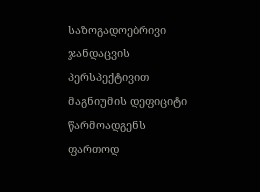საზოგადოებრივი ჯანდაცვის პერსპექტივით
მაგნიუმის დეფიციტი წარმოადგენს ფართოდ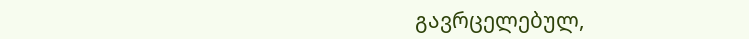გავრცელებულ,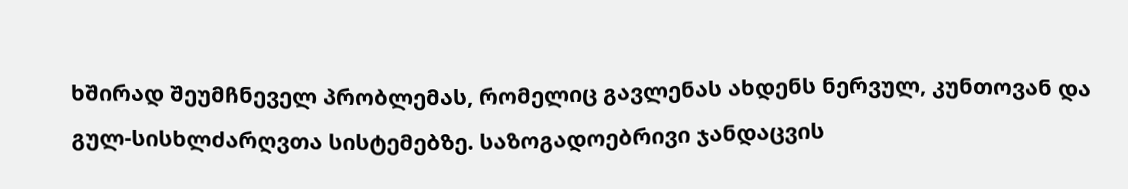ხშირად შეუმჩნეველ პრობლემას, რომელიც გავლენას ახდენს ნერვულ, კუნთოვან და გულ-სისხლძარღვთა სისტემებზე. საზოგადოებრივი ჯანდაცვის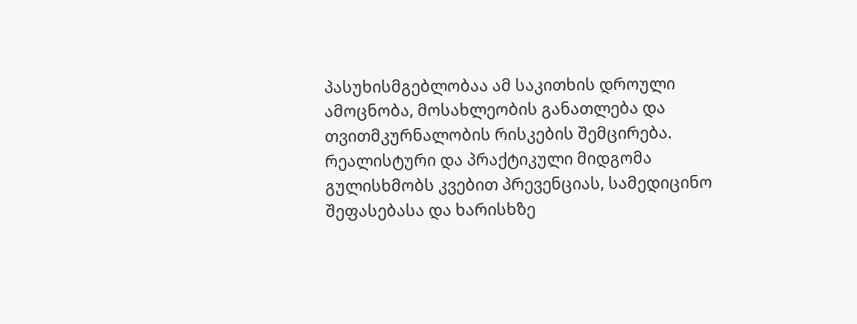პასუხისმგებლობაა ამ საკითხის დროული ამოცნობა, მოსახლეობის განათლება და თვითმკურნალობის რისკების შემცირება. რეალისტური და პრაქტიკული მიდგომა გულისხმობს კვებით პრევენციას, სამედიცინო შეფასებასა და ხარისხზე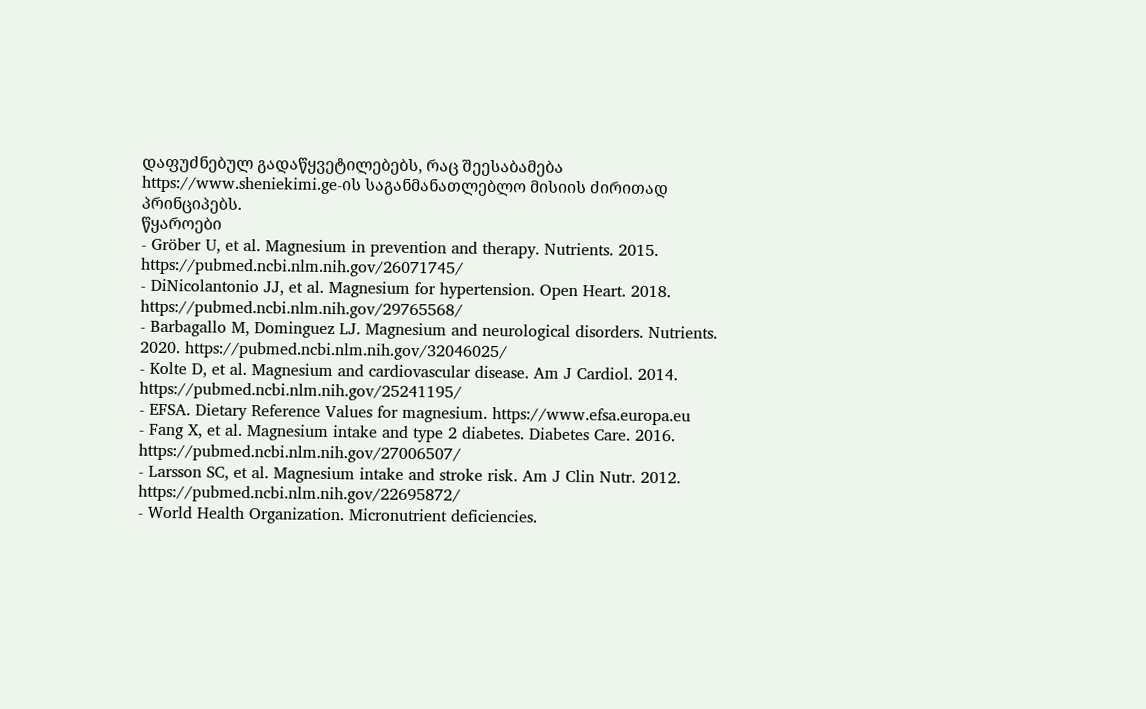დაფუძნებულ გადაწყვეტილებებს, რაც შეესაბამება https://www.sheniekimi.ge-ის საგანმანათლებლო მისიის ძირითად პრინციპებს.
წყაროები
- Gröber U, et al. Magnesium in prevention and therapy. Nutrients. 2015. https://pubmed.ncbi.nlm.nih.gov/26071745/
- DiNicolantonio JJ, et al. Magnesium for hypertension. Open Heart. 2018. https://pubmed.ncbi.nlm.nih.gov/29765568/
- Barbagallo M, Dominguez LJ. Magnesium and neurological disorders. Nutrients. 2020. https://pubmed.ncbi.nlm.nih.gov/32046025/
- Kolte D, et al. Magnesium and cardiovascular disease. Am J Cardiol. 2014. https://pubmed.ncbi.nlm.nih.gov/25241195/
- EFSA. Dietary Reference Values for magnesium. https://www.efsa.europa.eu
- Fang X, et al. Magnesium intake and type 2 diabetes. Diabetes Care. 2016. https://pubmed.ncbi.nlm.nih.gov/27006507/
- Larsson SC, et al. Magnesium intake and stroke risk. Am J Clin Nutr. 2012. https://pubmed.ncbi.nlm.nih.gov/22695872/
- World Health Organization. Micronutrient deficiencies.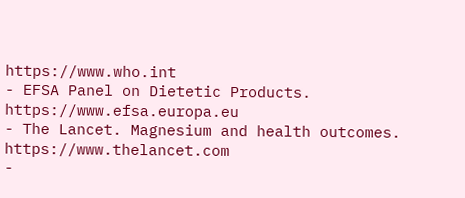https://www.who.int
- EFSA Panel on Dietetic Products. https://www.efsa.europa.eu
- The Lancet. Magnesium and health outcomes. https://www.thelancet.com
-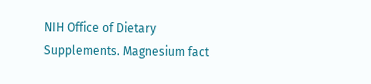NIH Office of Dietary Supplements. Magnesium fact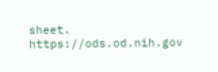sheet. https://ods.od.nih.gov